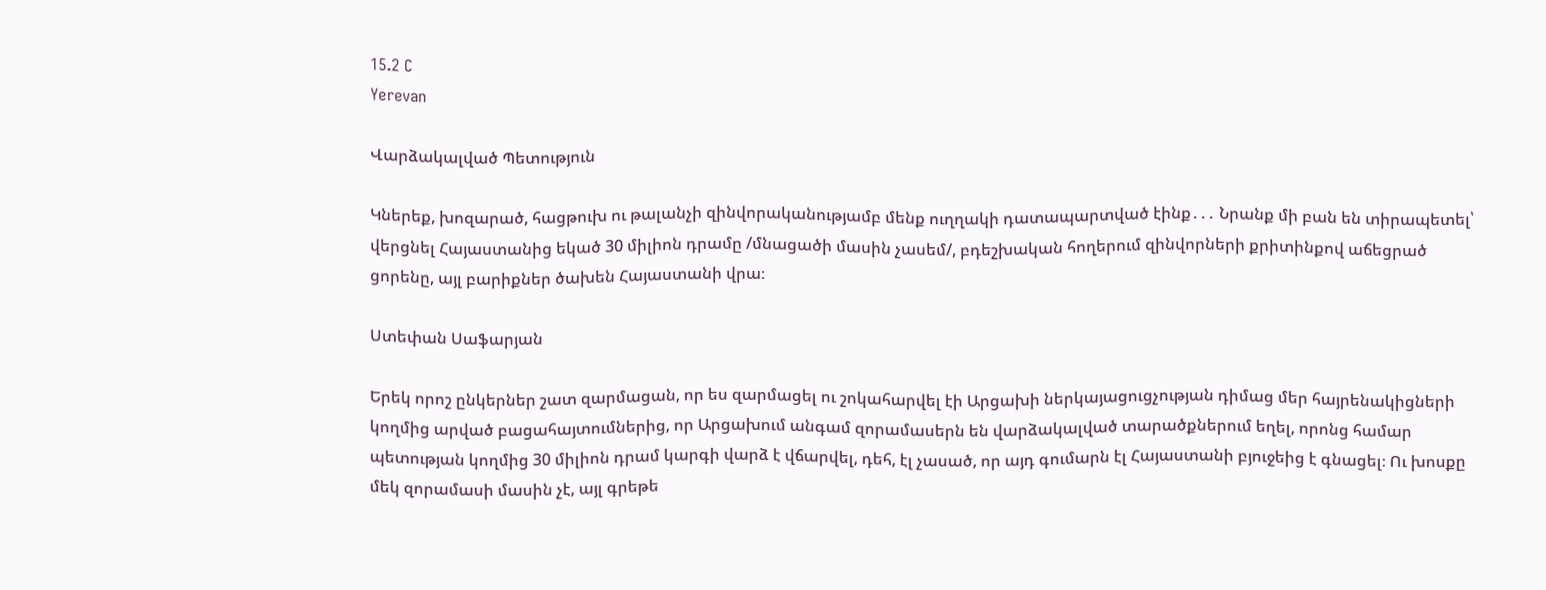15.2 C
Yerevan

Վարձակալված Պետություն

Կներեք, խոզարած, հացթուխ ու թալանչի զինվորականությամբ մենք ուղղակի դատապարտված էինք․․․ Նրանք մի բան են տիրապետել՝ վերցնել Հայաստանից եկած 30 միլիոն դրամը /մնացածի մասին չասեմ/, բդեշխական հողերում զինվորների քրիտինքով աճեցրած ցորենը, այլ բարիքներ ծախեն Հայաստանի վրա։

Ստեփան Սաֆարյան

Երեկ որոշ ընկերներ շատ զարմացան, որ ես զարմացել ու շոկահարվել էի Արցախի ներկայացուցչության դիմաց մեր հայրենակիցների կողմից արված բացահայտումներից, որ Արցախում անգամ զորամասերն են վարձակալված տարածքներում եղել, որոնց համար պետության կողմից 30 միլիոն դրամ կարգի վարձ է վճարվել, դեհ, էլ չասած, որ այդ գումարն էլ Հայաստանի բյուջեից է գնացել։ Ու խոսքը մեկ զորամասի մասին չէ, այլ գրեթե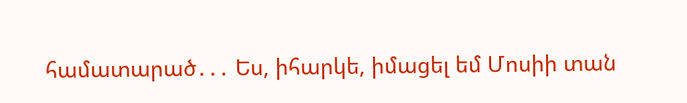համատարած․․․ Ես, իհարկե, իմացել եմ Մոսիի տան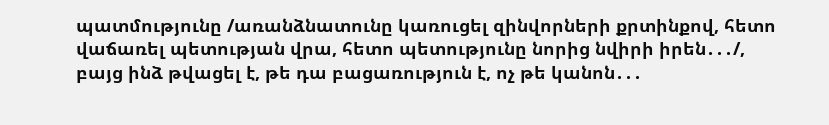պատմությունը /առանձնատունը կառուցել զինվորների քրտինքով, հետո վաճառել պետության վրա, հետո պետությունը նորից նվիրի իրեն․․․/, բայց ինձ թվացել է, թե դա բացառություն է, ոչ թե կանոն․․․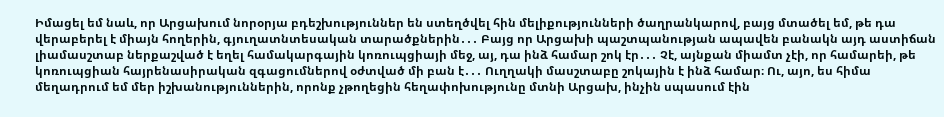Իմացել եմ նաև, որ Արցախում նորօրյա բդեշխություններ են ստեղծվել հին մելիքությունների ծաղրանկարով, բայց մտածել եմ, թե դա վերաբերել է միայն հողերին, գյուղատնտեսական տարածքներին․․․ Բայց որ Արցախի պաշտպանության ապավեն բանակն այդ աստիճան լիամասշտաբ ներքաշված է եղել համակարգային կոռուպցիայի մեջ, այ, դա ինձ համար շոկ էր․․․ Չէ, այնքան միամտ չէի, որ համարեի, թե կոռուպցիան հայրենասիրական զգացումներով օժտված մի բան է․․․ Ուղղակի մասշտաբը շոկային է ինձ համար։ Ու, այո, ես հիմա մեղադրում եմ մեր իշխանություններին, որոնք չթողեցին հեղափոխությունը մտնի Արցախ, ինչին սպասում էին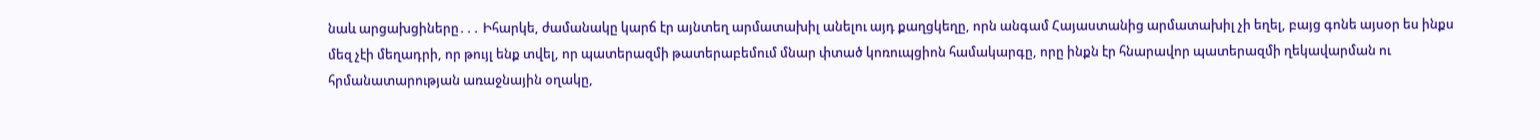նաև արցախցիները․․․ Իհարկե, ժամանակը կարճ էր այնտեղ արմատախիլ անելու այդ քաղցկեղը, որն անգամ Հայաստանից արմատախիլ չի եղել, բայց գոնե այսօր ես ինքս մեզ չէի մեղադրի, որ թույլ ենք տվել, որ պատերազմի թատերաբեմում մնար փտած կոռուպցիոն համակարգը, որը ինքն էր հնարավոր պատերազմի ղեկավարման ու հրմանատարության առաջնային օղակը,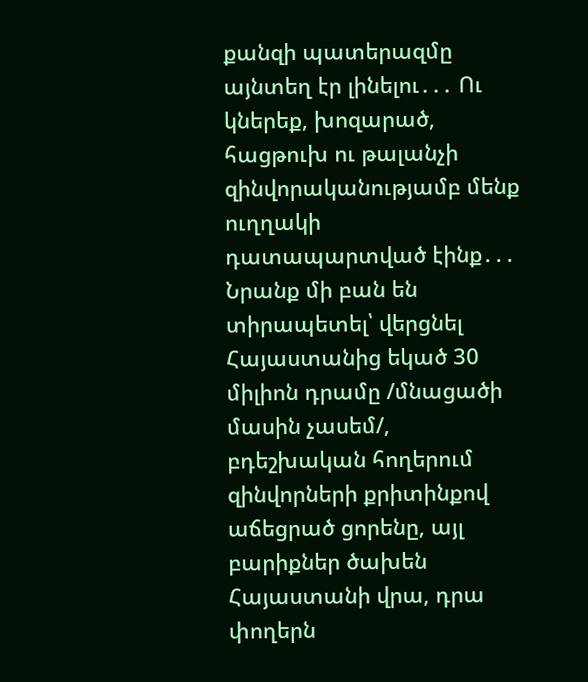քանզի պատերազմը այնտեղ էր լինելու․․․ Ու կներեք, խոզարած, հացթուխ ու թալանչի զինվորականությամբ մենք ուղղակի դատապարտված էինք․․․ Նրանք մի բան են տիրապետել՝ վերցնել Հայաստանից եկած 30 միլիոն դրամը /մնացածի մասին չասեմ/, բդեշխական հողերում զինվորների քրիտինքով աճեցրած ցորենը, այլ բարիքներ ծախեն Հայաստանի վրա, դրա փողերն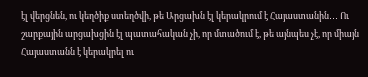էլ վերցնեն, ու կեղծիք ստեղծվի, թե Արցախն էլ կերակրում է Հայաստանին․․․ Ու շարքային արցախցին էլ պատահական չի, որ մտածում է, թե այնպես չէ, որ միայն Հայաստանն է կերակրել ու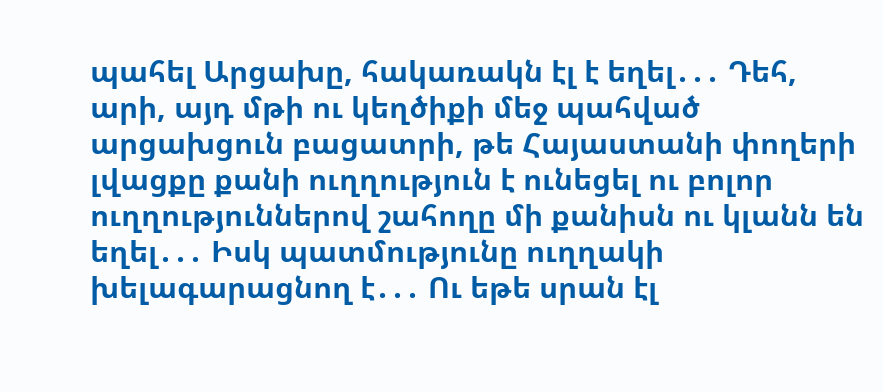պահել Արցախը, հակառակն էլ է եղել․․․ Դեհ, արի, այդ մթի ու կեղծիքի մեջ պահված արցախցուն բացատրի, թե Հայաստանի փողերի լվացքը քանի ուղղություն է ունեցել ու բոլոր ուղղություններով շահողը մի քանիսն ու կլանն են եղել․․․ Իսկ պատմությունը ուղղակի խելագարացնող է․․․ Ու եթե սրան էլ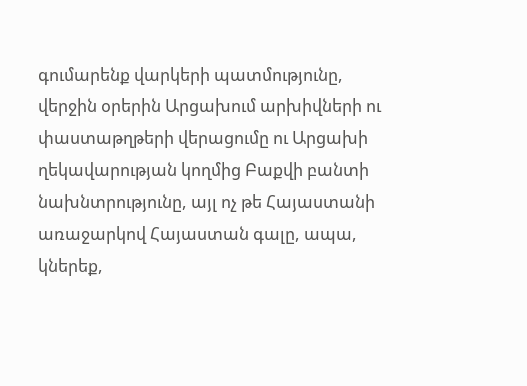գումարենք վարկերի պատմությունը, վերջին օրերին Արցախում արխիվների ու փաստաթղթերի վերացումը ու Արցախի ղեկավարության կողմից Բաքվի բանտի նախնտրությունը, այլ ոչ թե Հայաստանի առաջարկով Հայաստան գալը, ապա, կներեք,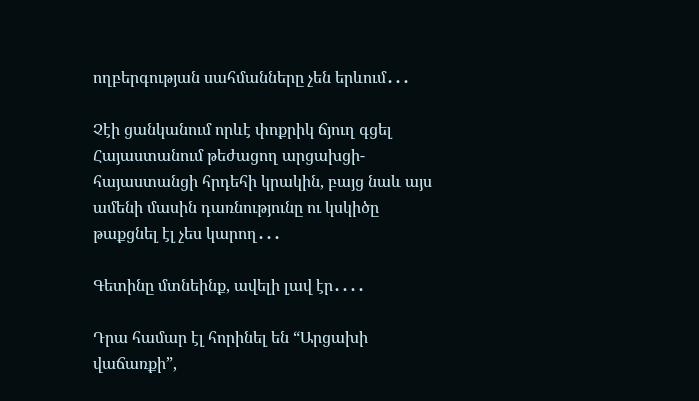ողբերգության սահմանները չեն երևում․․․

Չէի ցանկանում որևէ փոքրիկ ճյուղ գցել Հայաստանում թեժացող արցախցի-հայաստանցի հրդեհի կրակին, բայց նաև այս ամենի մասին դառնությունը ու կսկիծը թաքցնել էլ չես կարող․․․

Գետինը մտնեինք, ավելի լավ էր․․․․

Դրա համար էլ հորինել են “Արցախի վաճառքի”,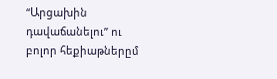“Արցախին դավաճանելու” ու բոլոր հեքիաթներըմ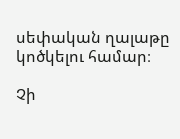սեփական ղալաթը կոծկելու համար։

Չի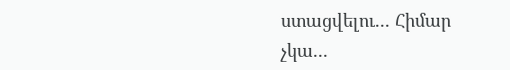ստացվելու․․․ Հիմար չկա․․․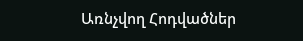Առնչվող Հոդվածներ